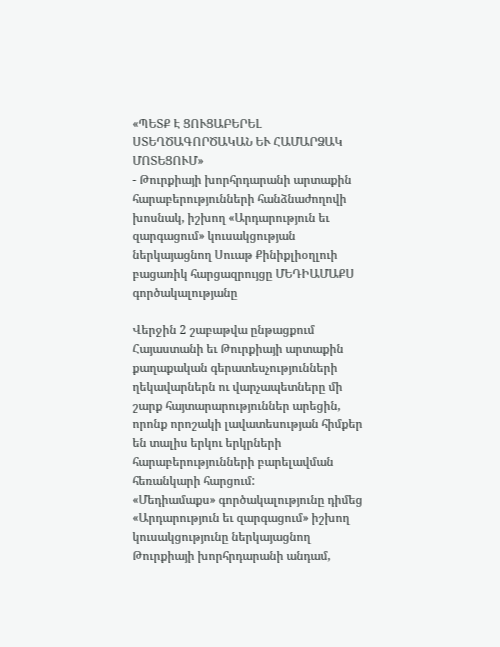«ՊԵՏՔ Է ՑՈՒՑԱԲԵՐԵԼ ՍՏԵՂԾԱԳՈՐԾԱԿԱՆ ԵՒ ՀԱՄԱՐՁԱԿ ՄՈՏԵՑՈՒՄ»
- Թուրքիայի խորհրդարանի արտաքին հարաբերությունների հանձնաժողովի խոսնակ, իշխող «Արդարություն եւ զարգացում» կուսակցության ներկայացնող Սուաթ Քինիքլիօղլուի բացառիկ հարցազրույցը ՄԵԴԻԱՄԱՔՍ գործակալությանը

Վերջին 2 շաբաթվա ընթացքում Հայաստանի եւ Թուրքիայի արտաքին քաղաքական գերատեսչությունների ղեկավարներն ու վարչապետները մի շարք հայտարարություններ արեցին, որոնք որոշակի լավատեսության հիմքեր են տալիս երկու երկրների հարաբերությունների բարելավման հեռանկարի հարցում:
«Մեդիամաքս» գործակալությունը դիմեց «Արդարություն եւ զարգացում» իշխող կուսակցությունը ներկայացնող Թուրքիայի խորհրդարանի անդամ,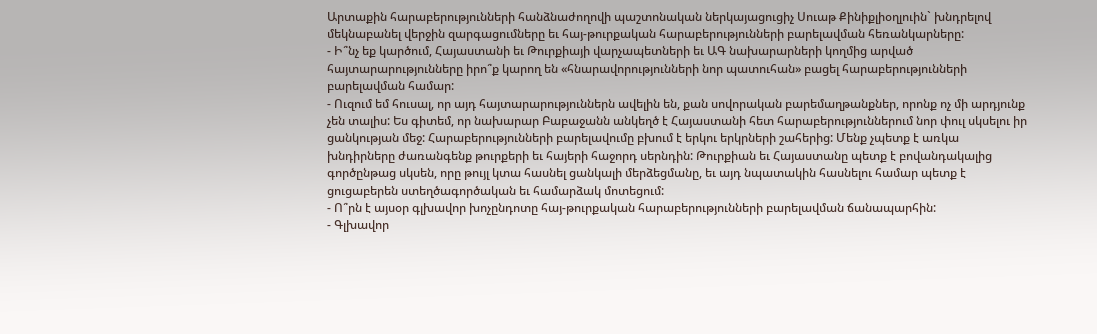Արտաքին հարաբերությունների հանձնաժողովի պաշտոնական ներկայացուցիչ Սուաթ Քինիքլիօղլուին` խնդրելով մեկնաբանել վերջին զարգացումները եւ հայ-թուրքական հարաբերությունների բարելավման հեռանկարները:
- Ի՞նչ եք կարծում, Հայաստանի եւ Թուրքիայի վարչապետների եւ ԱԳ նախարարների կողմից արված հայտարարությունները իրո՞ք կարող են «հնարավորությունների նոր պատուհան» բացել հարաբերությունների բարելավման համար:
- Ուզում եմ հուսալ, որ այդ հայտարարություններն ավելին են, քան սովորական բարեմաղթանքներ, որոնք ոչ մի արդյունք չեն տալիս: Ես գիտեմ, որ նախարար Բաբաջանն անկեղծ է Հայաստանի հետ հարաբերություններում նոր փուլ սկսելու իր ցանկության մեջ: Հարաբերությունների բարելավումը բխում է երկու երկրների շահերից: Մենք չպետք է առկա խնդիրները ժառանգենք թուրքերի եւ հայերի հաջորդ սերնդին: Թուրքիան եւ Հայաստանը պետք է բովանդակալից գործընթաց սկսեն, որը թույլ կտա հասնել ցանկալի մերձեցմանը, եւ այդ նպատակին հասնելու համար պետք է ցուցաբերեն ստեղծագործական եւ համարձակ մոտեցում:
- Ո՞րն է այսօր գլխավոր խոչընդոտը հայ-թուրքական հարաբերությունների բարելավման ճանապարհին:
- Գլխավոր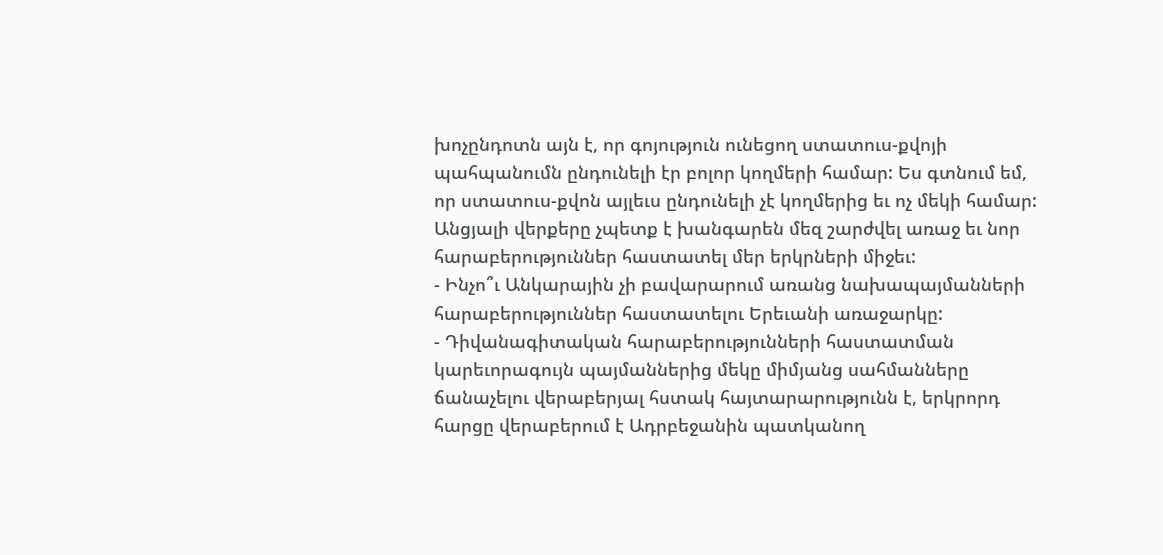խոչընդոտն այն է, որ գոյություն ունեցող ստատուս-քվոյի պահպանումն ընդունելի էր բոլոր կողմերի համար: Ես գտնում եմ, որ ստատուս-քվոն այլեւս ընդունելի չէ կողմերից եւ ոչ մեկի համար: Անցյալի վերքերը չպետք է խանգարեն մեզ շարժվել առաջ եւ նոր հարաբերություններ հաստատել մեր երկրների միջեւ:
- Ինչո՞ւ Անկարային չի բավարարում առանց նախապայմանների հարաբերություններ հաստատելու Երեւանի առաջարկը:
- Դիվանագիտական հարաբերությունների հաստատման կարեւորագույն պայմաններից մեկը միմյանց սահմանները ճանաչելու վերաբերյալ հստակ հայտարարությունն է, երկրորդ հարցը վերաբերում է Ադրբեջանին պատկանող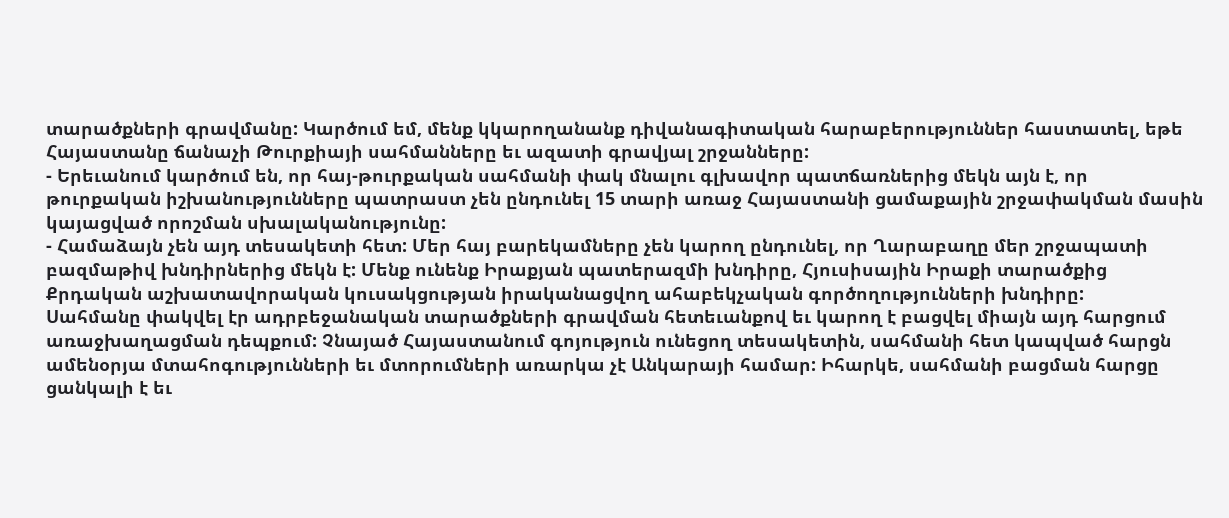տարածքների գրավմանը: Կարծում եմ, մենք կկարողանանք դիվանագիտական հարաբերություններ հաստատել, եթե Հայաստանը ճանաչի Թուրքիայի սահմանները եւ ազատի գրավյալ շրջանները:
- Երեւանում կարծում են, որ հայ-թուրքական սահմանի փակ մնալու գլխավոր պատճառներից մեկն այն է, որ թուրքական իշխանությունները պատրաստ չեն ընդունել 15 տարի առաջ Հայաստանի ցամաքային շրջափակման մասին կայացված որոշման սխալականությունը:
- Համաձայն չեն այդ տեսակետի հետ: Մեր հայ բարեկամները չեն կարող ընդունել, որ Ղարաբաղը մեր շրջապատի բազմաթիվ խնդիրներից մեկն է: Մենք ունենք Իրաքյան պատերազմի խնդիրը, Հյուսիսային Իրաքի տարածքից Քրդական աշխատավորական կուսակցության իրականացվող ահաբեկչական գործողությունների խնդիրը:
Սահմանը փակվել էր ադրբեջանական տարածքների գրավման հետեւանքով եւ կարող է բացվել միայն այդ հարցում առաջխաղացման դեպքում: Չնայած Հայաստանում գոյություն ունեցող տեսակետին, սահմանի հետ կապված հարցն ամենօրյա մտահոգությունների եւ մտորումների առարկա չէ Անկարայի համար: Իհարկե, սահմանի բացման հարցը ցանկալի է եւ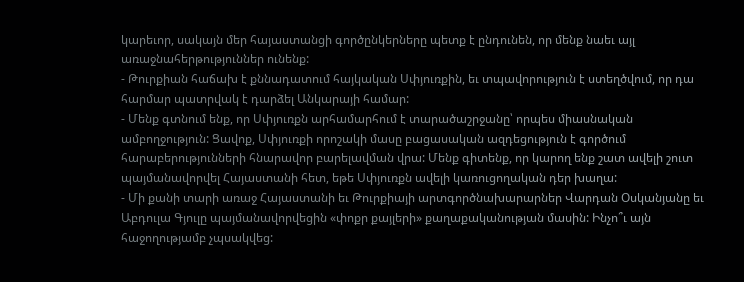կարեւոր, սակայն մեր հայաստանցի գործընկերները պետք է ընդունեն, որ մենք նաեւ այլ առաջնահերթություններ ունենք:
- Թուրքիան հաճախ է քննադատում հայկական Սփյուռքին, եւ տպավորություն է ստեղծվում, որ դա հարմար պատրվակ է դարձել Անկարայի համար:
- Մենք գտնում ենք, որ Սփյուռքն արհամարհում է տարածաշրջանը՝ որպես միասնական ամբողջություն: Ցավոք, Սփյուռքի որոշակի մասը բացասական ազդեցություն է գործում հարաբերությունների հնարավոր բարելավման վրա: Մենք գիտենք, որ կարող ենք շատ ավելի շուտ պայմանավորվել Հայաստանի հետ, եթե Սփյուռքն ավելի կառուցողական դեր խաղա:
- Մի քանի տարի առաջ Հայաստանի եւ Թուրքիայի արտգործնախարարներ Վարդան Օսկանյանը եւ Աբդուլա Գյուլը պայմանավորվեցին «փոքր քայլերի» քաղաքականության մասին: Ինչո՞ւ այն հաջողությամբ չպսակվեց: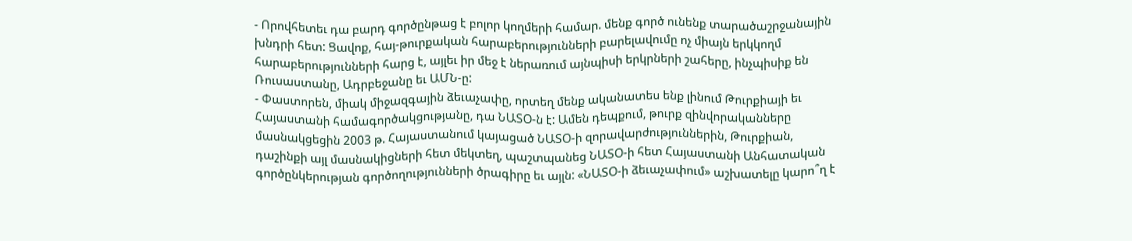- Որովհետեւ դա բարդ գործընթաց է բոլոր կողմերի համար. մենք գործ ունենք տարածաշրջանային խնդրի հետ: Ցավոք, հայ-թուրքական հարաբերությունների բարելավումը ոչ միայն երկկողմ հարաբերությունների հարց է, այլեւ իր մեջ է ներառում այնպիսի երկրների շահերը, ինչպիսիք են Ռուսաստանը, Ադրբեջանը եւ ԱՄՆ-ը:
- Փաստորեն, միակ միջազգային ձեւաչափը, որտեղ մենք ականատես ենք լինում Թուրքիայի եւ Հայաստանի համագործակցությանը, դա ՆԱՏՕ-ն է: Ամեն դեպքում, թուրք զինվորականները մասնակցեցին 2003 թ. Հայաստանում կայացած ՆԱՏՕ-ի զորավարժություններին, Թուրքիան, դաշինքի այլ մասնակիցների հետ մեկտեղ, պաշտպանեց ՆԱՏՕ-ի հետ Հայաստանի Անհատական գործընկերության գործողությունների ծրագիրը եւ այլն: «ՆԱՏՕ-ի ձեւաչափում» աշխատելը կարո՞ղ է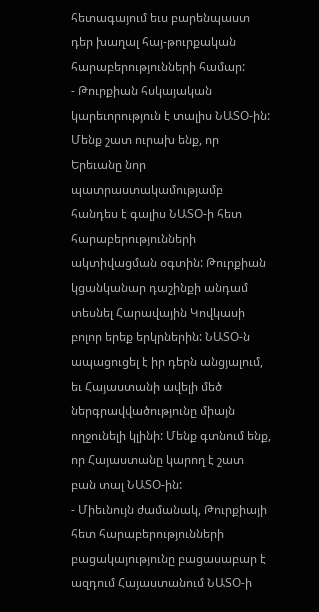հետագայում եւս բարենպաստ դեր խաղալ հայ-թուրքական հարաբերությունների համար:
- Թուրքիան հսկայական կարեւորություն է տալիս ՆԱՏՕ-ին: Մենք շատ ուրախ ենք, որ Երեւանը նոր պատրաստակամությամբ հանդես է գալիս ՆԱՏՕ-ի հետ հարաբերությունների ակտիվացման օգտին: Թուրքիան կցանկանար դաշինքի անդամ տեսնել Հարավային Կովկասի բոլոր երեք երկրներին: ՆԱՏՕ-ն ապացուցել է իր դերն անցյալում, եւ Հայաստանի ավելի մեծ ներգրավվածությունը միայն ողջունելի կլինի: Մենք գտնում ենք, որ Հայաստանը կարող է շատ բան տալ ՆԱՏՕ-ին:
- Միեւնույն ժամանակ, Թուրքիայի հետ հարաբերությունների բացակայությունը բացասաբար է ազդում Հայաստանում ՆԱՏՕ-ի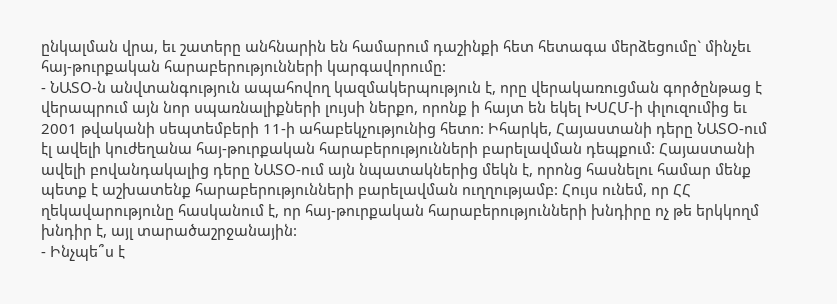ընկալման վրա, եւ շատերը անհնարին են համարում դաշինքի հետ հետագա մերձեցումը` մինչեւ հայ-թուրքական հարաբերությունների կարգավորումը:
- ՆԱՏՕ-ն անվտանգություն ապահովող կազմակերպություն է, որը վերակառուցման գործընթաց է վերապրում այն նոր սպառնալիքների լույսի ներքո, որոնք ի հայտ են եկել ԽՍՀՄ-ի փլուզումից եւ 2001 թվականի սեպտեմբերի 11-ի ահաբեկչությունից հետո: Իհարկե, Հայաստանի դերը ՆԱՏՕ-ում էլ ավելի կուժեղանա հայ-թուրքական հարաբերությունների բարելավման դեպքում: Հայաստանի ավելի բովանդակալից դերը ՆԱՏՕ-ում այն նպատակներից մեկն է, որոնց հասնելու համար մենք պետք է աշխատենք հարաբերությունների բարելավման ուղղությամբ: Հույս ունեմ, որ ՀՀ ղեկավարությունը հասկանում է, որ հայ-թուրքական հարաբերությունների խնդիրը ոչ թե երկկողմ խնդիր է, այլ տարածաշրջանային:
- Ինչպե՞ս է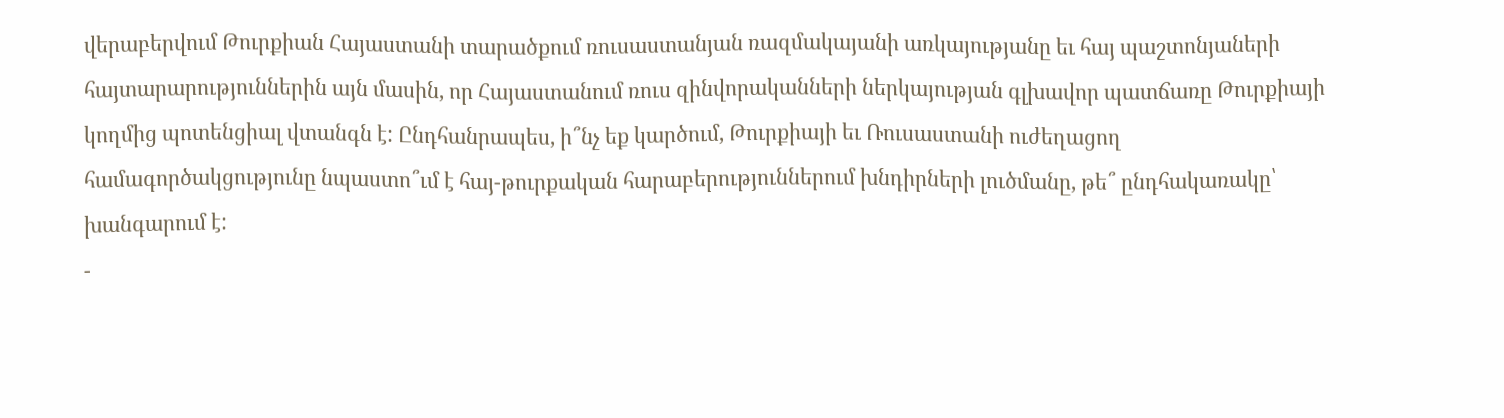վերաբերվում Թուրքիան Հայաստանի տարածքում ռուսաստանյան ռազմակայանի առկայությանը եւ հայ պաշտոնյաների հայտարարություններին այն մասին, որ Հայաստանում ռուս զինվորականների ներկայության գլխավոր պատճառը Թուրքիայի կողմից պոտենցիալ վտանգն է: Ընդհանրապես, ի՞նչ եք կարծում, Թուրքիայի եւ Ռուսաստանի ուժեղացող համագործակցությունը նպաստո՞ւմ է հայ-թուրքական հարաբերություններում խնդիրների լուծմանը, թե՞ ընդհակառակը՝ խանգարում է:
-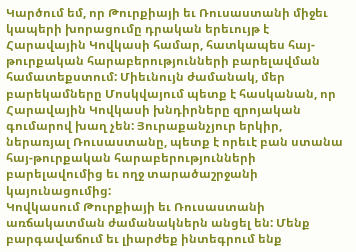Կարծում եմ, որ Թուրքիայի եւ Ռուսաստանի միջեւ կապերի խորացումը դրական երեւույթ է Հարավային Կովկասի համար, հատկապես հայ-թուրքական հարաբերությունների բարելավման համատեքստում: Միեւնույն ժամանակ, մեր բարեկամները Մոսկվայում պետք է հասկանան, որ Հարավային Կովկասի խնդիրները զրոյական գումարով խաղ չեն: Յուրաքանչյուր երկիր, ներառյալ Ռուսաստանը, պետք է որեւէ բան ստանա հայ-թուրքական հարաբերությունների բարելավումից եւ ողջ տարածաշրջանի կայունացումից:
Կովկասում Թուրքիայի եւ Ռուսաստանի առճակատման ժամանակներն անցել են: Մենք բարգավաճում եւ լիարժեք ինտեգրում ենք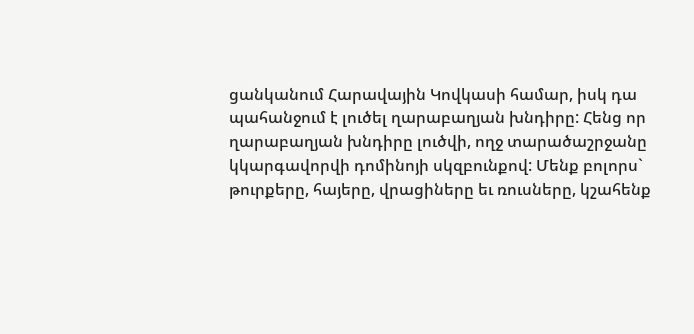ցանկանում Հարավային Կովկասի համար, իսկ դա պահանջում է լուծել ղարաբաղյան խնդիրը: Հենց որ ղարաբաղյան խնդիրը լուծվի, ողջ տարածաշրջանը կկարգավորվի դոմինոյի սկզբունքով: Մենք բոլորս` թուրքերը, հայերը, վրացիները եւ ռուսները, կշահենք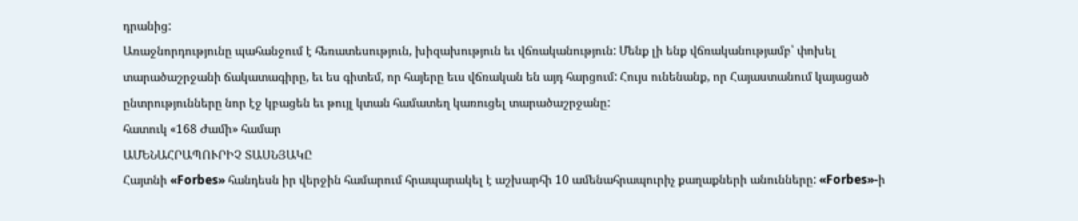դրանից:
Առաջնորդությունը պահանջում է հեռատեսություն, խիզախություն եւ վճռականություն: Մենք լի ենք վճռականությամբ՝ փոխել տարածաշրջանի ճակատագիրը, եւ ես գիտեմ, որ հայերը եւս վճռական են այդ հարցում: Հույս ունենանք, որ Հայաստանում կայացած ընտրությունները նոր էջ կբացեն եւ թույլ կտան համատեղ կառուցել տարածաշրջանը:
հատուկ «168 Ժամի» համար
ԱՄԵՆԱՀՐԱՊՈՒՐԻՉ ՏԱՍՆՅԱԿԸ
Հայտնի «Forbes» հանդեսն իր վերջին համարում հրապարակել է աշխարհի 10 ամենահրապուրիչ քաղաքների անունները: «Forbes»-ի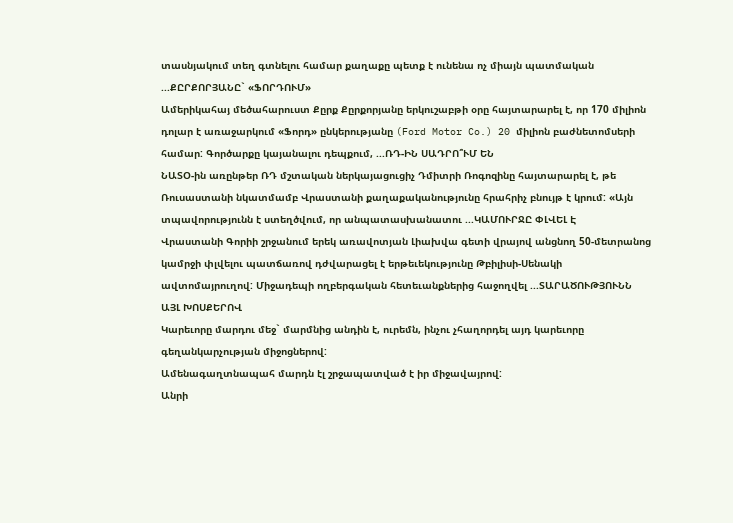տասնյակում տեղ գտնելու համար քաղաքը պետք է ունենա ոչ միայն պատմական ...ՔԸՐՔՈՐՅԱՆԸ` «ՖՈՐԴՈՒՄ»
Ամերիկահայ մեծահարուստ Քըրք Քըրքորյանը երկուշաբթի օրը հայտարարել է, որ 170 միլիոն դոլար է առաջարկում «Ֆորդ» ընկերությանը (Ford Motor Co.) 20 միլիոն բաժնետոմսերի համար: Գործարքը կայանալու դեպքում, ...ՌԴ-ԻՆ ՍԱԴՐՈ՞ՒՄ ԵՆ
ՆԱՏՕ-ին առընթեր ՌԴ մշտական ներկայացուցիչ Դմիտրի Ռոգոզինը հայտարարել է, թե Ռուսաստանի նկատմամբ Վրաստանի քաղաքականությունը հրահրիչ բնույթ է կրում: «Այն տպավորությունն է ստեղծվում, որ անպատասխանատու ...ԿԱՄՈՒՐՋԸ ՓԼՎԵԼ Է
Վրաստանի Գորիի շրջանում երեկ առավոտյան Լիախվա գետի վրայով անցնող 50-մետրանոց կամրջի փլվելու պատճառով դժվարացել է երթեւեկությունը Թբիլիսի-Սենակի ավտոմայրուղով: Միջադեպի ողբերգական հետեւանքներից հաջողվել ...ՏԱՐԱԾՈՒԹՅՈՒՆՆ ԱՅԼ ԽՈՍՔԵՐՈՎ
Կարեւորը մարդու մեջ` մարմնից անդին է, ուրեմն, ինչու չհաղորդել այդ կարեւորը գեղանկարչության միջոցներով:
Ամենագաղտնապահ մարդն էլ շրջապատված է իր միջավայրով:
Անրի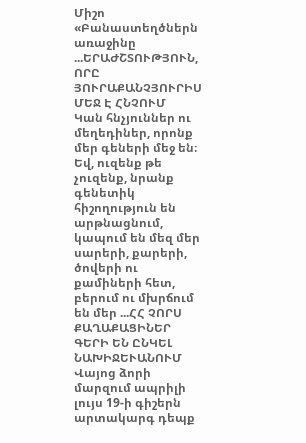Միշո
«Բանաստեղծներն առաջինը ...ԵՐԱԺՇՏՈՒԹՅՈՒՆ, ՈՐԸ ՅՈՒՐԱՔԱՆՉՅՈՒՐԻՍ ՄԵՋ Է ՀՆՉՈՒՄ
Կան հնչյուններ ու մեղեդիներ, որոնք մեր գեների մեջ են։ Եվ, ուզենք թե չուզենք, նրանք գենետիկ հիշողություն են արթնացնում, կապում են մեզ մեր սարերի, քարերի, ծովերի ու քամիների հետ, բերում ու մխրճում են մեր ...ՀՀ ՉՈՐՍ ՔԱՂԱՔԱՑԻՆԵՐ ԳԵՐԻ ԵՆ ԸՆԿԵԼ ՆԱԽԻՋԵՒԱՆՈՒՄ
Վայոց ձորի մարզում ապրիլի լույս 19-ի գիշերն արտակարգ դեպք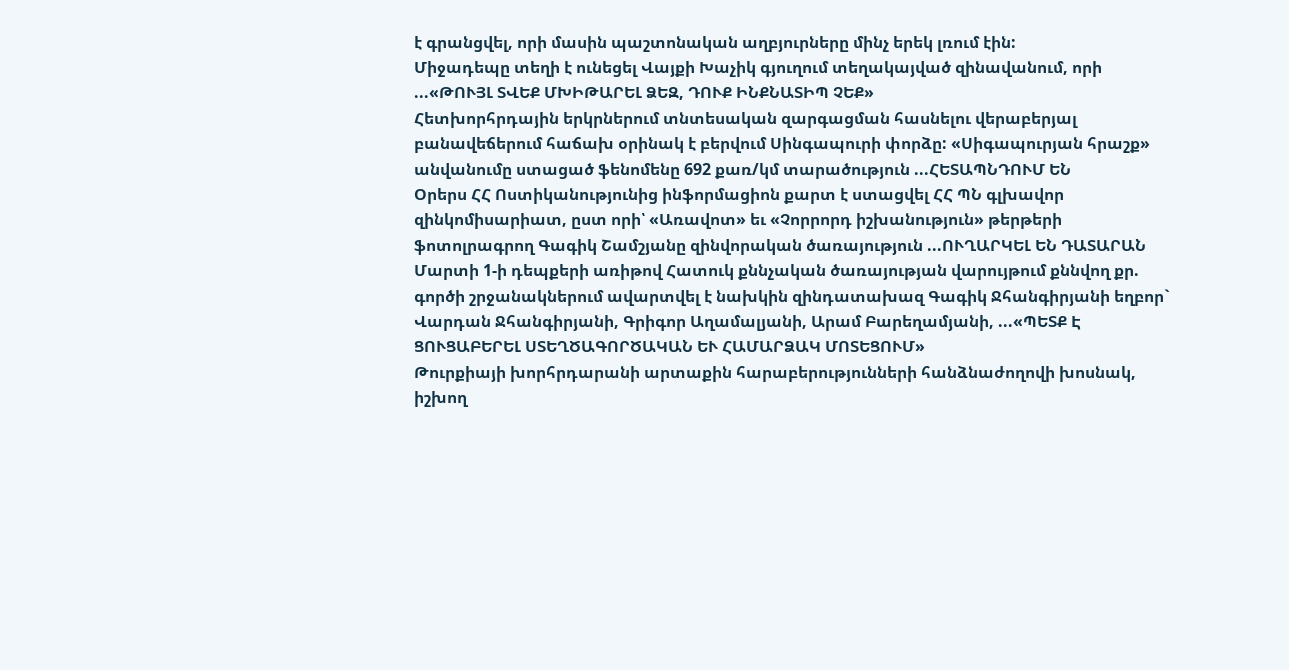է գրանցվել, որի մասին պաշտոնական աղբյուրները մինչ երեկ լռում էին:
Միջադեպը տեղի է ունեցել Վայքի Խաչիկ գյուղում տեղակայված զինավանում, որի ...«ԹՈՒՅԼ ՏՎԵՔ ՄԽԻԹԱՐԵԼ ՁԵԶ, ԴՈՒՔ ԻՆՔՆԱՏԻՊ ՉԵՔ»
Հետխորհրդային երկրներում տնտեսական զարգացման հասնելու վերաբերյալ բանավեճերում հաճախ օրինակ է բերվում Սինգապուրի փորձը: «Սիգապուրյան հրաշք» անվանումը ստացած ֆենոմենը 692 քառ/կմ տարածություն ...ՀԵՏԱՊՆԴՈՒՄ ԵՆ
Օրերս ՀՀ Ոստիկանությունից ինֆորմացիոն քարտ է ստացվել ՀՀ ՊՆ գլխավոր զինկոմիսարիատ, ըստ որի՝ «Առավոտ» եւ «Չորրորդ իշխանություն» թերթերի ֆոտոլրագրող Գագիկ Շամշյանը զինվորական ծառայություն ...ՈՒՂԱՐԿԵԼ ԵՆ ԴԱՏԱՐԱՆ
Մարտի 1-ի դեպքերի առիթով Հատուկ քննչական ծառայության վարույթում քննվող քր. գործի շրջանակներում ավարտվել է նախկին զինդատախազ Գագիկ Ջհանգիրյանի եղբոր` Վարդան Ջհանգիրյանի, Գրիգոր Աղամալյանի, Արամ Բարեղամյանի, ...«ՊԵՏՔ Է ՑՈՒՑԱԲԵՐԵԼ ՍՏԵՂԾԱԳՈՐԾԱԿԱՆ ԵՒ ՀԱՄԱՐՁԱԿ ՄՈՏԵՑՈՒՄ»
Թուրքիայի խորհրդարանի արտաքին հարաբերությունների հանձնաժողովի խոսնակ, իշխող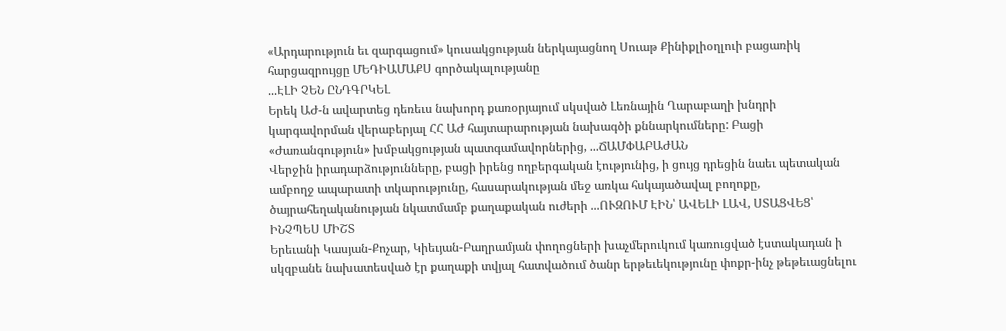«Արդարություն եւ զարգացում» կուսակցության ներկայացնող Սուաթ Քինիքլիօղլուի բացառիկ հարցազրույցը ՄԵԴԻԱՄԱՔՍ գործակալությանը
...ԷԼԻ ՉԵՆ ԸՆԴԳՐԿԵԼ
Երեկ ԱԺ-ն ավարտեց դեռեւս նախորդ քառօրյայում սկսված Լեռնային Ղարաբաղի խնդրի կարգավորման վերաբերյալ ՀՀ ԱԺ հայտարարության նախագծի քննարկումները: Բացի «Ժառանգություն» խմբակցության պատգամավորներից, ...ՃԱՄՓԱԲԱԺԱՆ
Վերջին իրադարձությունները, բացի իրենց ողբերգական էությունից, ի ցույց դրեցին նաեւ պետական ամբողջ ապարատի տկարությունը, հասարակության մեջ առկա հսկայածավալ բողոքը, ծայրահեղականության նկատմամբ քաղաքական ուժերի ...ՈՒԶՈՒՄ ԷԻՆ՝ ԱՎԵԼԻ ԼԱՎ, ՍՏԱՑՎԵՑ՝ ԻՆՉՊԵՍ ՄԻՇՏ
Երեւանի Կասյան-Քոչար, Կիեւյան-Բաղրամյան փողոցների խաչմերուկում կառուցված էստակադան ի սկզբանե նախատեսված էր քաղաքի տվյալ հատվածում ծանր երթեւեկությունը փոքր-ինչ թեթեւացնելու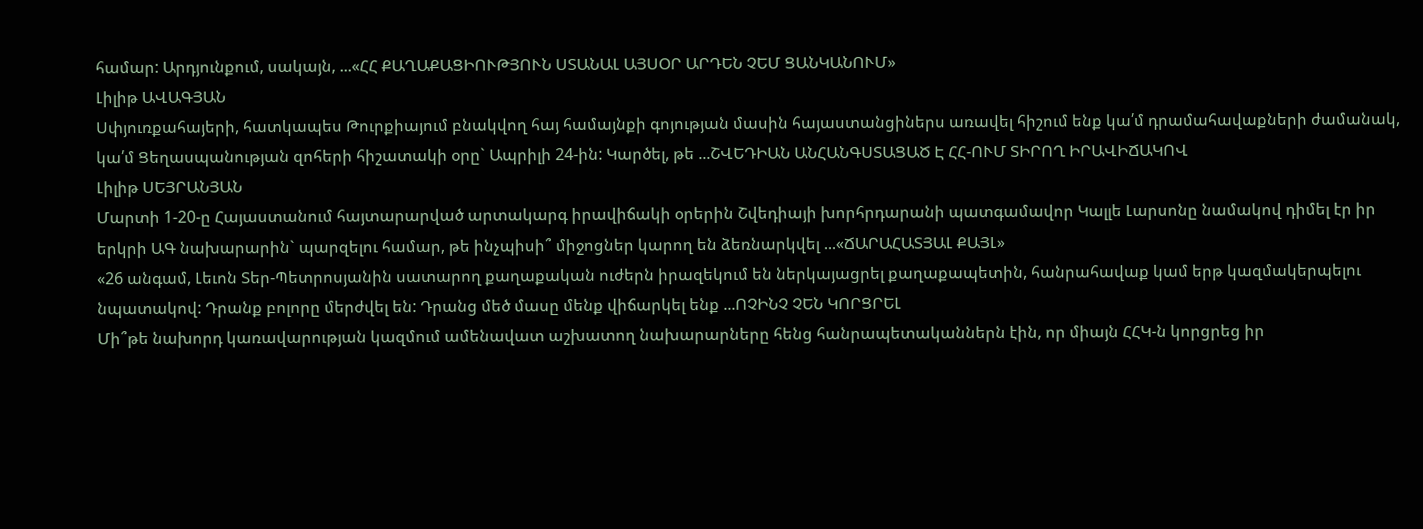համար: Արդյունքում, սակայն, ...«ՀՀ ՔԱՂԱՔԱՑԻՈՒԹՅՈՒՆ ՍՏԱՆԱԼ ԱՅՍՕՐ ԱՐԴԵՆ ՉԵՄ ՑԱՆԿԱՆՈՒՄ»
Լիլիթ ԱՎԱԳՅԱՆ
Սփյուռքահայերի, հատկապես Թուրքիայում բնակվող հայ համայնքի գոյության մասին հայաստանցիներս առավել հիշում ենք կա՛մ դրամահավաքների ժամանակ, կա՛մ Ցեղասպանության զոհերի հիշատակի օրը` Ապրիլի 24-ին: Կարծել, թե ...ՇՎԵԴԻԱՆ ԱՆՀԱՆԳՍՏԱՑԱԾ Է ՀՀ-ՈՒՄ ՏԻՐՈՂ ԻՐԱՎԻՃԱԿՈՎ
Լիլիթ ՍԵՅՐԱՆՅԱՆ
Մարտի 1-20-ը Հայաստանում հայտարարված արտակարգ իրավիճակի օրերին Շվեդիայի խորհրդարանի պատգամավոր Կալլե Լարսոնը նամակով դիմել էր իր երկրի ԱԳ նախարարին` պարզելու համար, թե ինչպիսի՞ միջոցներ կարող են ձեռնարկվել ...«ՃԱՐԱՀԱՏՅԱԼ ՔԱՅԼ»
«26 անգամ, Լեւոն Տեր-Պետրոսյանին սատարող քաղաքական ուժերն իրազեկում են ներկայացրել քաղաքապետին, հանրահավաք կամ երթ կազմակերպելու նպատակով: Դրանք բոլորը մերժվել են: Դրանց մեծ մասը մենք վիճարկել ենք ...ՈՉԻՆՉ ՉԵՆ ԿՈՐՑՐԵԼ
Մի՞թե նախորդ կառավարության կազմում ամենավատ աշխատող նախարարները հենց հանրապետականներն էին, որ միայն ՀՀԿ-ն կորցրեց իր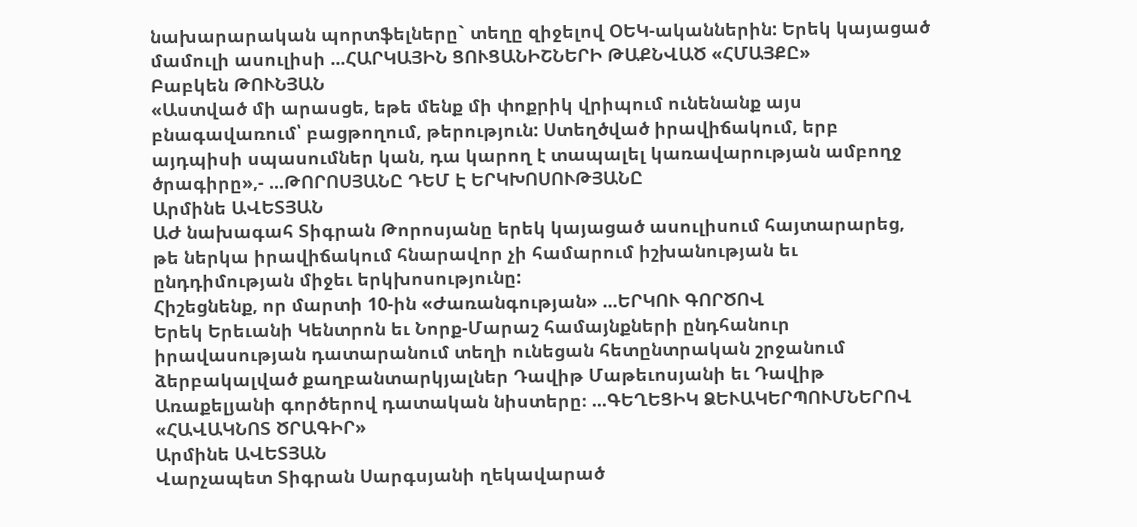նախարարական պորտֆելները` տեղը զիջելով ՕԵԿ-ականներին: Երեկ կայացած մամուլի ասուլիսի ...ՀԱՐԿԱՅԻՆ ՑՈՒՑԱՆԻՇՆԵՐԻ ԹԱՔՆՎԱԾ «ՀՄԱՅՔԸ»
Բաբկեն ԹՈՒՆՅԱՆ
«Աստված մի արասցե, եթե մենք մի փոքրիկ վրիպում ունենանք այս բնագավառում՝ բացթողում, թերություն: Ստեղծված իրավիճակում, երբ այդպիսի սպասումներ կան, դա կարող է տապալել կառավարության ամբողջ ծրագիրը»,- ...ԹՈՐՈՍՅԱՆԸ ԴԵՄ Է ԵՐԿԽՈՍՈՒԹՅԱՆԸ
Արմինե ԱՎԵՏՅԱՆ
ԱԺ նախագահ Տիգրան Թորոսյանը երեկ կայացած ասուլիսում հայտարարեց, թե ներկա իրավիճակում հնարավոր չի համարում իշխանության եւ ընդդիմության միջեւ երկխոսությունը:
Հիշեցնենք, որ մարտի 10-ին «Ժառանգության» ...ԵՐԿՈՒ ԳՈՐԾՈՎ
Երեկ Երեւանի Կենտրոն եւ Նորք-Մարաշ համայնքների ընդհանուր իրավասության դատարանում տեղի ունեցան հետընտրական շրջանում ձերբակալված քաղբանտարկյալներ Դավիթ Մաթեւոսյանի եւ Դավիթ Առաքելյանի գործերով դատական նիստերը։ ...ԳԵՂԵՑԻԿ ՁԵՒԱԿԵՐՊՈՒՄՆԵՐՈՎ «ՀԱՎԱԿՆՈՏ ԾՐԱԳԻՐ»
Արմինե ԱՎԵՏՅԱՆ
Վարչապետ Տիգրան Սարգսյանի ղեկավարած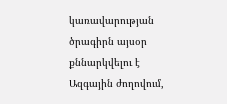կառավարության ծրագիրն այսօր քննարկվելու է Ազգային ժողովում,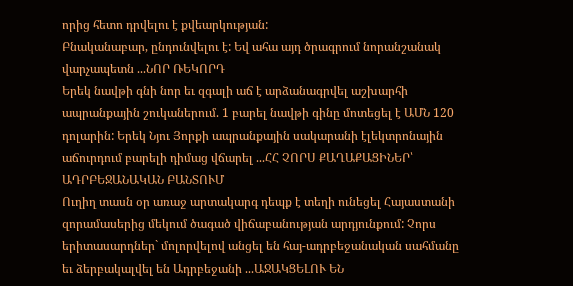որից հետո դրվելու է քվեարկության:
Բնականաբար, ընդունվելու է: Եվ ահա այդ ծրագրում նորանշանակ վարչապետն ...ՆՈՐ ՌԵԿՈՐԴ
Երեկ նավթի գնի նոր եւ զգալի աճ է արձանագրվել աշխարհի ապրանքային շուկաներում. 1 բարել նավթի գինը մոտեցել է ԱՄՆ 120 դոլարին: Երեկ Նյու Յորքի ապրանքային սակարանի էլեկտրոնային աճուրդում բարելի դիմաց վճարել ...ՀՀ ՉՈՐՍ ՔԱՂԱՔԱՑԻՆԵՐ՝ ԱԴՐԲԵՋԱՆԱԿԱՆ ԲԱՆՏՈՒՄ
Ուղիղ տասն օր առաջ արտակարգ դեպք է տեղի ունեցել Հայաստանի զորամասերից մեկում ծագած վիճաբանության արդյունքում: Չորս երիտասարդներ` մոլորվելով անցել են հայ-ադրբեջանական սահմանը եւ ձերբակալվել են Ադրբեջանի ...ԱՋԱԿՑԵԼՈՒ ԵՆ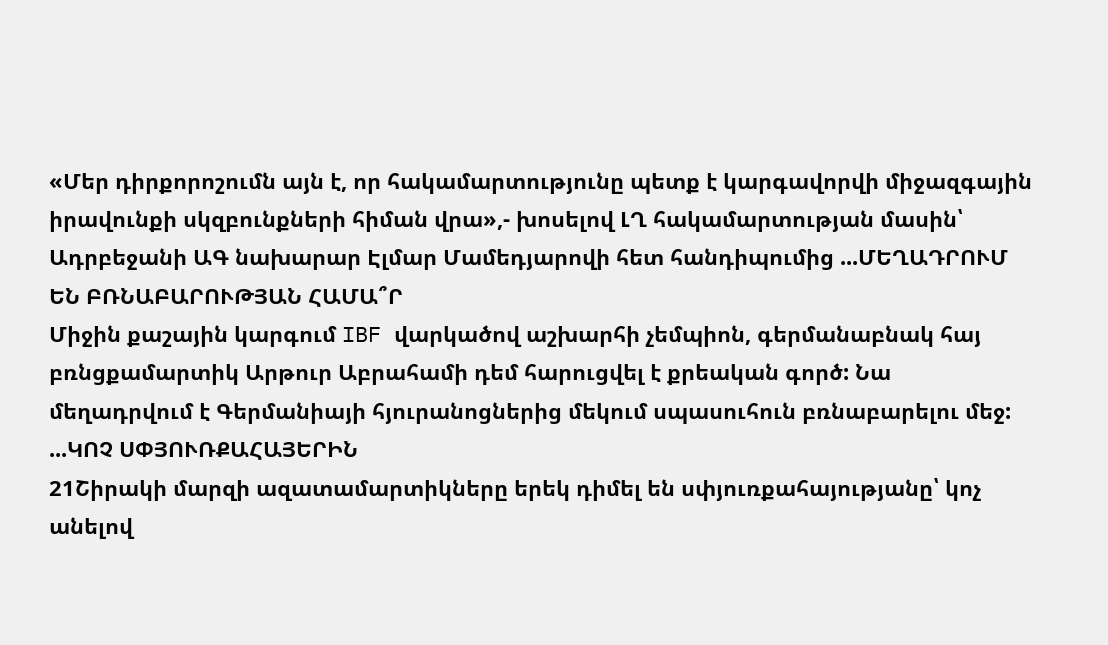«Մեր դիրքորոշումն այն է, որ հակամարտությունը պետք է կարգավորվի միջազգային իրավունքի սկզբունքների հիման վրա»,- խոսելով ԼՂ հակամարտության մասին՝ Ադրբեջանի ԱԳ նախարար Էլմար Մամեդյարովի հետ հանդիպումից ...ՄԵՂԱԴՐՈՒՄ ԵՆ ԲՌՆԱԲԱՐՈՒԹՅԱՆ ՀԱՄԱ՞Ր
Միջին քաշային կարգում IBF վարկածով աշխարհի չեմպիոն, գերմանաբնակ հայ բռնցքամարտիկ Արթուր Աբրահամի դեմ հարուցվել է քրեական գործ: Նա մեղադրվում է Գերմանիայի հյուրանոցներից մեկում սպասուհուն բռնաբարելու մեջ: ...ԿՈՉ ՍՓՅՈՒՌՔԱՀԱՅԵՐԻՆ
21Շիրակի մարզի ազատամարտիկները երեկ դիմել են սփյուռքահայությանը՝ կոչ անելով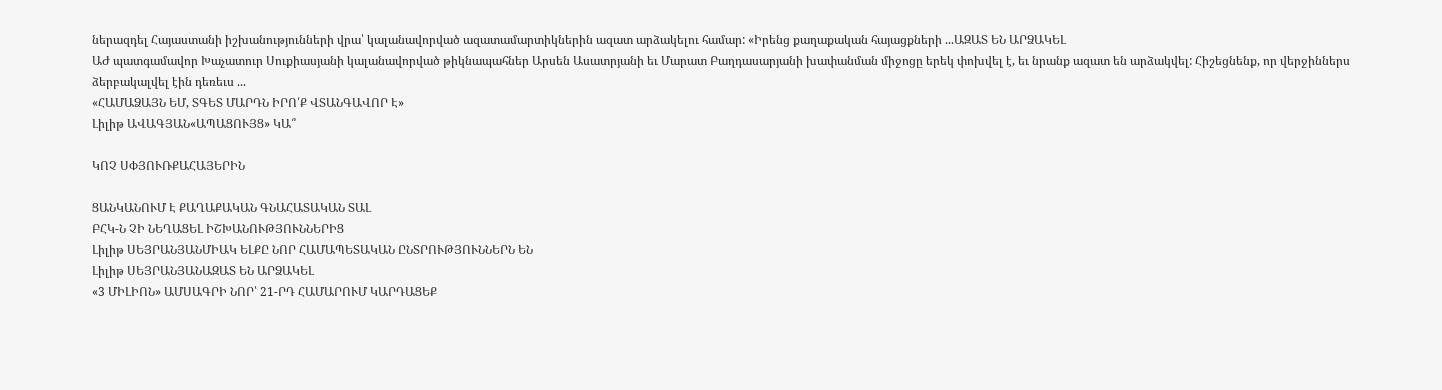ներազդել Հայաստանի իշխանությունների վրա՝ կալանավորված ազատամարտիկներին ազատ արձակելու համար: «Իրենց քաղաքական հայացքների ...ԱԶԱՏ ԵՆ ԱՐՁԱԿԵԼ
ԱԺ պատգամավոր Խաչատուր Սուքիասյանի կալանավորված թիկնապահներ Արսեն Ասատրյանի եւ Մարատ Բաղդասարյանի խափանման միջոցը երեկ փոխվել է, եւ նրանք ազատ են արձակվել: Հիշեցնենք, որ վերջիններս ձերբակալվել էին դեռեւս ...
«ՀԱՄԱՁԱՅՆ ԵՄ, ՏԳԵՏ ՄԱՐԴՆ ԻՐՈ՛Ք ՎՏԱՆԳԱՎՈՐ Է»
Լիլիթ ԱՎԱԳՅԱՆ«ԱՊԱՑՈՒՅՑ» ԿԱ՞

ԿՈՉ ՍՓՅՈՒՌՔԱՀԱՅԵՐԻՆ

ՑԱՆԿԱՆՈՒՄ Է ՔԱՂԱՔԱԿԱՆ ԳՆԱՀԱՏԱԿԱՆ ՏԱԼ
ԲՀԿ-Ն ՉԻ ՆԵՂԱՑԵԼ ԻՇԽԱՆՈՒԹՅՈՒՆՆԵՐԻՑ
Լիլիթ ՍԵՅՐԱՆՅԱՆՄԻԱԿ ԵԼՔԸ ՆՈՐ ՀԱՄԱՊԵՏԱԿԱՆ ԸՆՏՐՈՒԹՅՈՒՆՆԵՐՆ ԵՆ
Լիլիթ ՍԵՅՐԱՆՅԱՆԱԶԱՏ ԵՆ ԱՐՁԱԿԵԼ
«3 ՄԻԼԻՈՆ» ԱՄՍԱԳՐԻ ՆՈՐ՝ 21-ՐԴ ՀԱՄԱՐՈՒՄ ԿԱՐԴԱՑԵՔ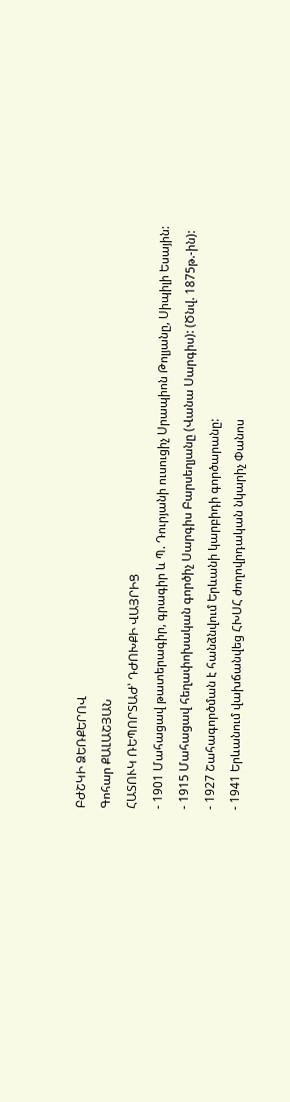ԲԺՇԿԻ ՁԵՌՔԵՐՈՎ
Գոհար ՔԱԼԱՇՅԱՆ
ՀԱՏՈՒԿ ՌԵՊՈՐՏԱԺ՝ ԴԺՈԽՔԻ ՎԱՅՐԻՑ
- 1901 Մահացավ թատերագիր, գրագիր և Պ. Դուրյանի ուսուցիչ Սրապիոն Թոլյանը, Սիպիլի Եսային:
- 1915 Մահացավ հեղափոխական գործիչ Սարգիս Բարսեղյանը (Վանա Սարգիս): (Ծնվ. 1875թ.-ին):
- 1927 Շահագործման է հանձնվում Երևանի կարբիդի գործարանը:
- 1941 Երևանում վախճանվեց ՀԽՍՀ ժողովրդական նկարիչ Փանոս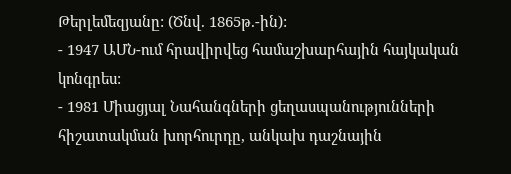Թերլեմեզյանը: (Ծնվ. 1865թ.-ին):
- 1947 ԱՄՆ-ում հրավիրվեց համաշխարհային հայկական կոնգրես:
- 1981 Միացյալ Նահանգների ցեղասպանությունների հիշատակման խորհուրդը, անկախ դաշնային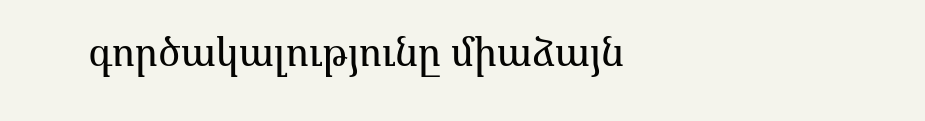գործակալությունը միաձայն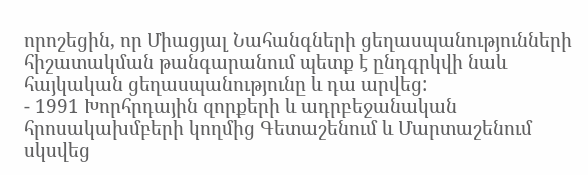որոշեցին, որ Միացյալ Նահանգների ցեղասպանությունների հիշատակման թանգարանում պետք է ընդգրկվի նաև հայկական ցեղասպանությունը և դա արվեց:
- 1991 Խորհրդային զորքերի և ադրբեջանական հրոսակախմբերի կողմից Գետաշենում և Մարտաշենում սկսվեց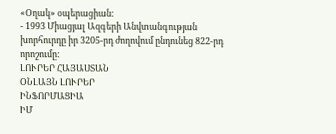«Օղակ» օպերացիան:
- 1993 Միացյալ Ազգերի Անվտանգության խորհուրդը իր 3205-րդ ժողովում ընդունեց 822-րդ որոշումը:
ԼՈՒՐԵՐ ՀԱՅԱՍՏԱՆ
ՕՆԼԱՅՆ ԼՈՒՐԵՐ
ԻՆՖՈՐՄԱՑԻԱ
ԻՄ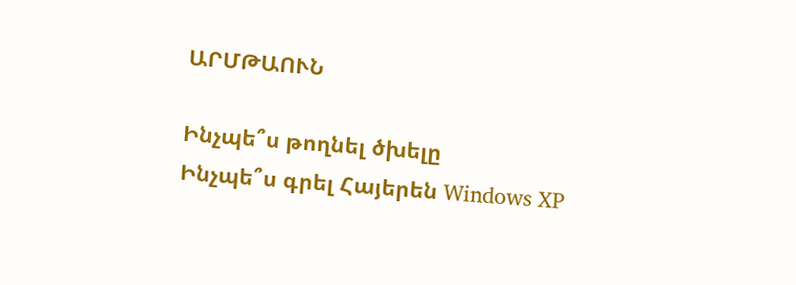ԱՐՄԹԱՈՒՆ

Ինչպե՞ս թողնել ծխելը
Ինչպե՞ս գրել Հայերեն Windows XP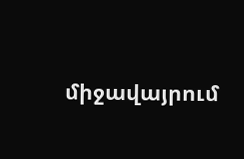միջավայրում